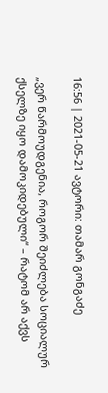16:56 | 2021-05-21 ავტორი: თამარ გონგაძე

„ვერ წარმოუდგენია, როგორ შეიძლება სოციალურ ქსელზე იყო დამოკიდებული“ – რატომ არ აქვს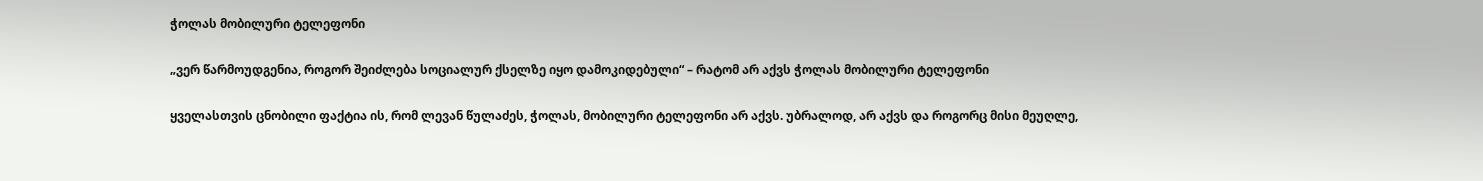ჭოლას მობილური ტელეფონი

„ვერ წარმოუდგენია, როგორ შეიძლება სოციალურ ქსელზე იყო დამოკიდებული“ – რატომ არ აქვს ჭოლას მობილური ტელეფონი

ყველასთვის ცნობილი ფაქტია ის, რომ ლევან წულაძეს, ჭოლას, მობილური ტელეფონი არ აქვს. უბრალოდ, არ აქვს და როგორც მისი მეუღლე,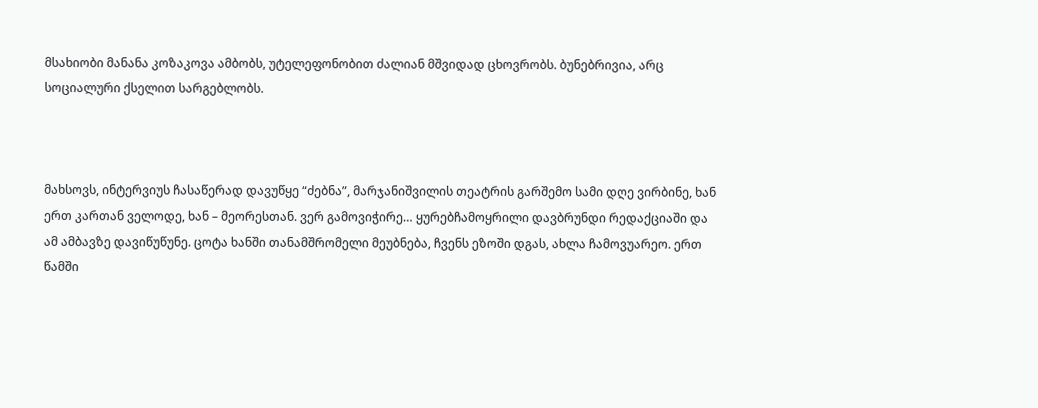მსახიობი მანანა კოზაკოვა ამბობს, უტელეფონობით ძალიან მშვიდად ცხოვრობს. ბუნებრივია, არც სოციალური ქსელით სარგებლობს.



მახსოვს, ინტერვიუს ჩასაწერად დავუწყე “ძებნა”, მარჯანიშვილის თეატრის გარშემო სამი დღე ვირბინე, ხან ერთ კართან ველოდე, ხან – მეორესთან. ვერ გამოვიჭირე… ყურებჩამოყრილი დავბრუნდი რედაქციაში და ამ ამბავზე დავიწუწუნე. ცოტა ხანში თანამშრომელი მეუბნება, ჩვენს ეზოში დგას, ახლა ჩამოვუარეო. ერთ წამში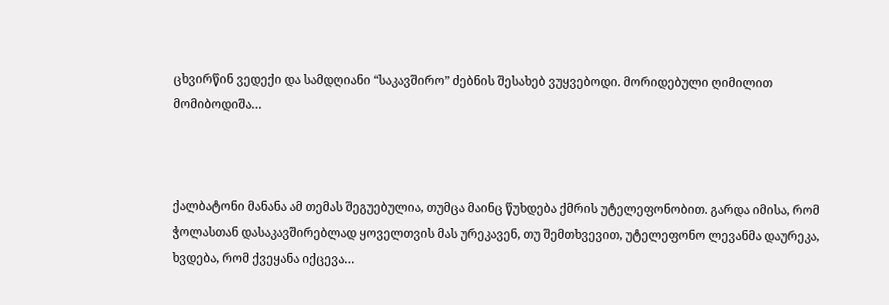ცხვირწინ ვედექი და სამდღიანი “საკავშირო” ძებნის შესახებ ვუყვებოდი. მორიდებული ღიმილით მომიბოდიშა…



ქალბატონი მანანა ამ თემას შეგუებულია, თუმცა მაინც წუხდება ქმრის უტელეფონობით. გარდა იმისა, რომ ჭოლასთან დასაკავშირებლად ყოველთვის მას ურეკავენ, თუ შემთხვევით, უტელეფონო ლევანმა დაურეკა, ხვდება, რომ ქვეყანა იქცევა…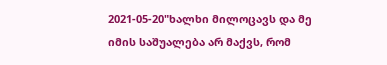2021-05-20"ხალხი მილოცავს და მე იმის საშუალება არ მაქვს, რომ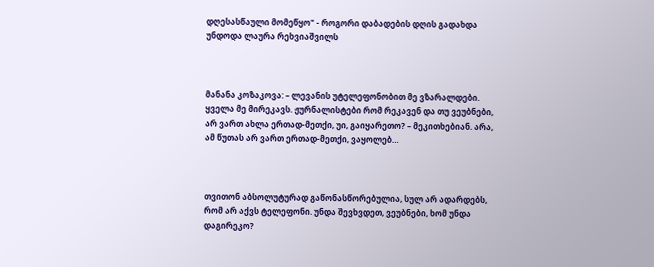დღესასწაული მომეწყო" - როგორი დაბადების დღის გადახდა უნდოდა ლაურა რეხვიაშვილს



მანანა კოზაკოვა: – ლევანის უტელეფონობით მე ვზარალდები. ყველა მე მირეკავს. ჟურნალისტები რომ რეკავენ და თუ ვეუბნები, არ ვართ ახლა ერთად-მეთქი, უი, გაიყარეთო? – მეკითხებიან. არა, ამ წუთას არ ვართ ერთად-მეთქი, ვაყოლებ…



თვითონ აბსოლუტურად გაწონასწორებულია, სულ არ ადარდებს, რომ არ აქვს ტელეფონი. უნდა შევხვდეთ, ვეუბნები, ხომ უნდა დაგირეკო?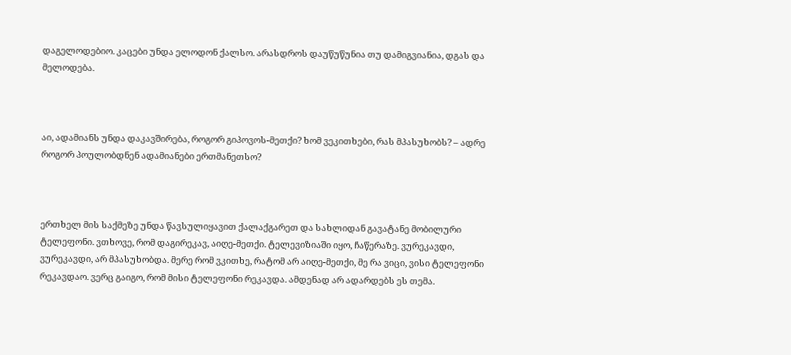დაგელოდებიო. კაცები უნდა ელოდონ ქალსო. არასდროს დაუწუწუნია თუ დამიგვიანია, დგას და მელოდება.



აი, ადამიანს უნდა დაკავშირება, როგორ გიპოვოს-მეთქი? ხომ ვეკითხები, რას მპასუხობს? – ადრე როგორ პოულობდნენ ადამიანები ერთმანეთსო?



ერთხელ მის საქმეზე უნდა წავსულიყავით ქალაქგარეთ და სახლიდან გავატანე მობილური ტელეფონი. ვთხოვე, რომ დაგირეკავ, აიღე-მეთქი. ტელევიზიაში იყო, ჩაწერაზე. ვურეკავდი, ვურეკავდი, არ მპასუხობდა. მერე რომ ვკითხე, რატომ არ აიღე-მეთქი, მე რა ვიცი, ვისი ტელეფონი რეკავდაო. ვერც გაიგო, რომ მისი ტელეფონი რეკავდა. ამდენად არ ადარდებს ეს თემა.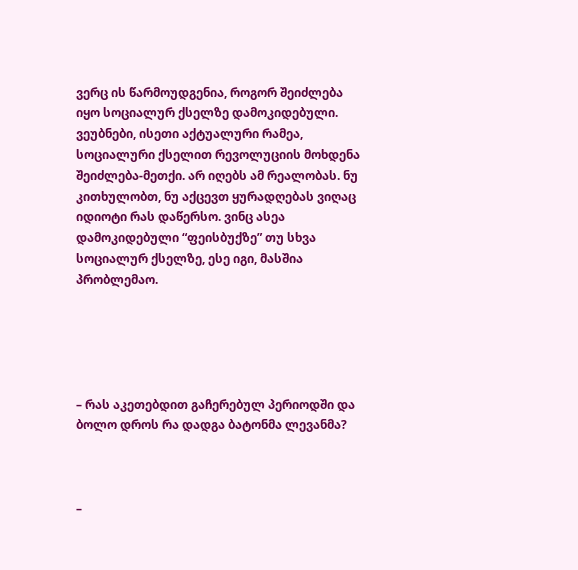ვერც ის წარმოუდგენია, როგორ შეიძლება იყო სოციალურ ქსელზე დამოკიდებული. ვეუბნები, ისეთი აქტუალური რამეა, სოციალური ქსელით რევოლუციის მოხდენა შეიძლება-მეთქი. არ იღებს ამ რეალობას. ნუ კითხულობთ, ნუ აქცევთ ყურადღებას ვიღაც იდიოტი რას დაწერსო. ვინც ასეა დამოკიდებული “ფეისბუქზე” თუ სხვა სოციალურ ქსელზე, ესე იგი, მასშია პრობლემაო.





– რას აკეთებდით გაჩერებულ პერიოდში და ბოლო დროს რა დადგა ბატონმა ლევანმა?



–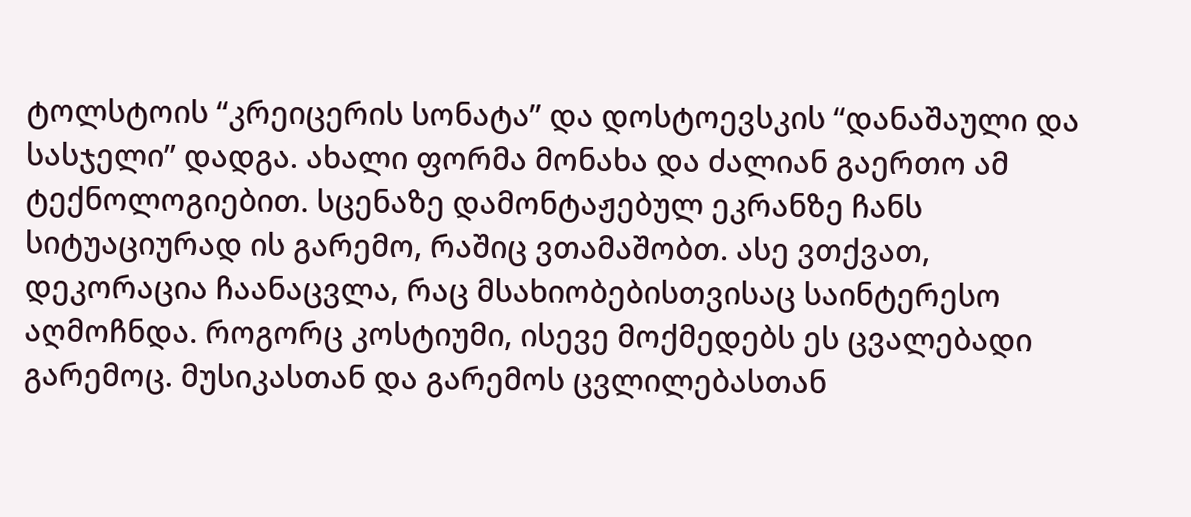ტოლსტოის “კრეიცერის სონატა” და დოსტოევსკის “დანაშაული და სასჯელი” დადგა. ახალი ფორმა მონახა და ძალიან გაერთო ამ ტექნოლოგიებით. სცენაზე დამონტაჟებულ ეკრანზე ჩანს სიტუაციურად ის გარემო, რაშიც ვთამაშობთ. ასე ვთქვათ, დეკორაცია ჩაანაცვლა, რაც მსახიობებისთვისაც საინტერესო აღმოჩნდა. როგორც კოსტიუმი, ისევე მოქმედებს ეს ცვალებადი გარემოც. მუსიკასთან და გარემოს ცვლილებასთან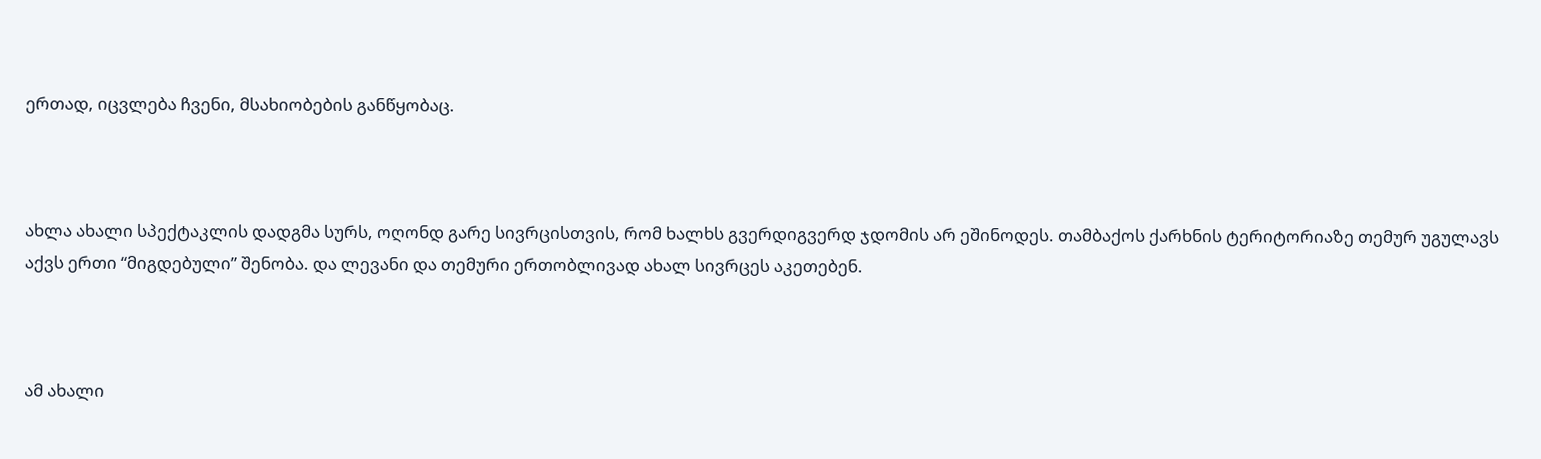ერთად, იცვლება ჩვენი, მსახიობების განწყობაც.



ახლა ახალი სპექტაკლის დადგმა სურს, ოღონდ გარე სივრცისთვის, რომ ხალხს გვერდიგვერდ ჯდომის არ ეშინოდეს. თამბაქოს ქარხნის ტერიტორიაზე თემურ უგულავს აქვს ერთი “მიგდებული” შენობა. და ლევანი და თემური ერთობლივად ახალ სივრცეს აკეთებენ.



ამ ახალი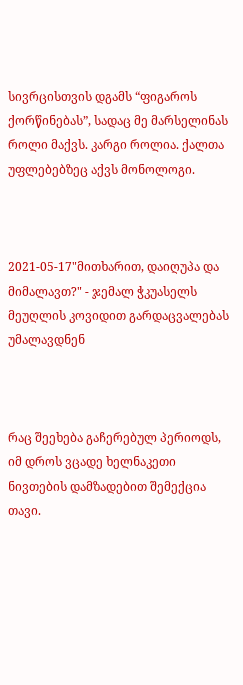სივრცისთვის დგამს “ფიგაროს ქორწინებას”, სადაც მე მარსელინას როლი მაქვს. კარგი როლია. ქალთა უფლებებზეც აქვს მონოლოგი.



2021-05-17"მითხარით, დაიღუპა და მიმალავთ?" - ჯემალ ჭკუასელს მეუღლის კოვიდით გარდაცვალებას უმალავდნენ



რაც შეეხება გაჩერებულ პერიოდს, იმ დროს ვცადე ხელნაკეთი ნივთების დამზადებით შემექცია თავი.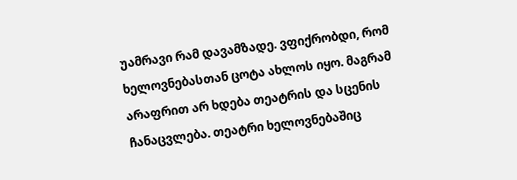უამრავი რამ დავამზადე. ვფიქრობდი, რომ ხელოვნებასთან ცოტა ახლოს იყო. მაგრამ არაფრით არ ხდება თეატრის და სცენის ჩანაცვლება. თეატრი ხელოვნებაშიც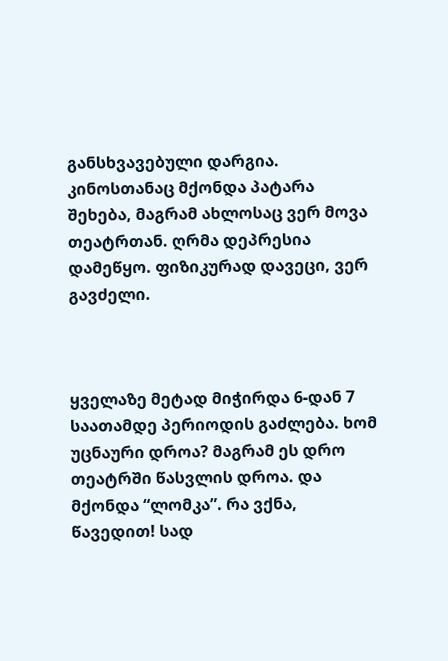განსხვავებული დარგია. კინოსთანაც მქონდა პატარა შეხება, მაგრამ ახლოსაც ვერ მოვა თეატრთან. ღრმა დეპრესია დამეწყო. ფიზიკურად დავეცი, ვერ გავძელი.



ყველაზე მეტად მიჭირდა 6-დან 7 საათამდე პერიოდის გაძლება. ხომ უცნაური დროა? მაგრამ ეს დრო თეატრში წასვლის დროა. და მქონდა “ლომკა”. რა ვქნა, წავედით! სად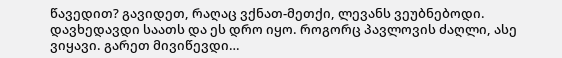წავედით? გავიდეთ, რაღაც ვქნათ-მეთქი, ლევანს ვეუბნებოდი. დავხედავდი საათს და ეს დრო იყო. როგორც პავლოვის ძაღლი, ასე ვიყავი. გარეთ მივიწევდი…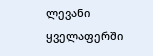ლევანი ყველაფერში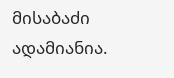მისაბაძი ადამიანია.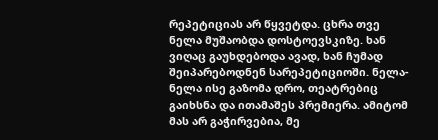რეპეტიციას არ წყვეტდა. ცხრა თვე ნელა მუშაობდა დოსტოევსკიზე. ხან ვიღაც გაუხდებოდა ავად, ხან ჩუმად შეიპარებოდნენ სარეპეტიციოში. ნელა-ნელა ისე გაზომა დრო, თეატრებიც გაიხსნა და ითამაშეს პრემიერა. ამიტომ მას არ გაჭირვებია, მე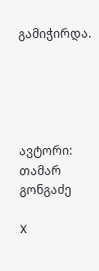გამიჭირდა.





ავტორი: თამარ გონგაძე

X